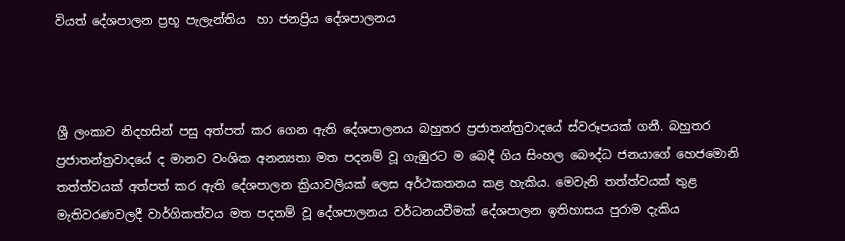වියත් දේශපාලන ප්‍රභූ පැලැන්තිය  හා ජනප්‍රිය දේශපාලනය



ශ්‍රී ලංකාව නිදහසින් පසු අත්පත් කර ගෙන ඇති දේශපාලනය බහුතර ප්‍රජාතන්ත්‍රවාදයේ ස්වරූපයක් ගනී. බහුතර ප්‍රජාතන්ත්‍රවාදයේ ද මානව වංශික අනන්‍යතා මත පදනම් වූ ගැඹුරට ම බෙදී ගිය සිංහල බෞද්ධ ජනයාගේ හෙජමොනි තත්ත්වයක් අත්පත් කර ඇති දේශපාලන ක්‍රියාවලියක් ලෙස අර්ථකතනය කළ හැකිය. මෙවැනි තත්ත්වයක් තුළ මැතිවරණවලදී වාර්ගිකත්වය මත පදනම් වූ දේශපාලනය වර්ධනයවීමක් දේශපාලන ඉතිහාසය පුරාම දැකිය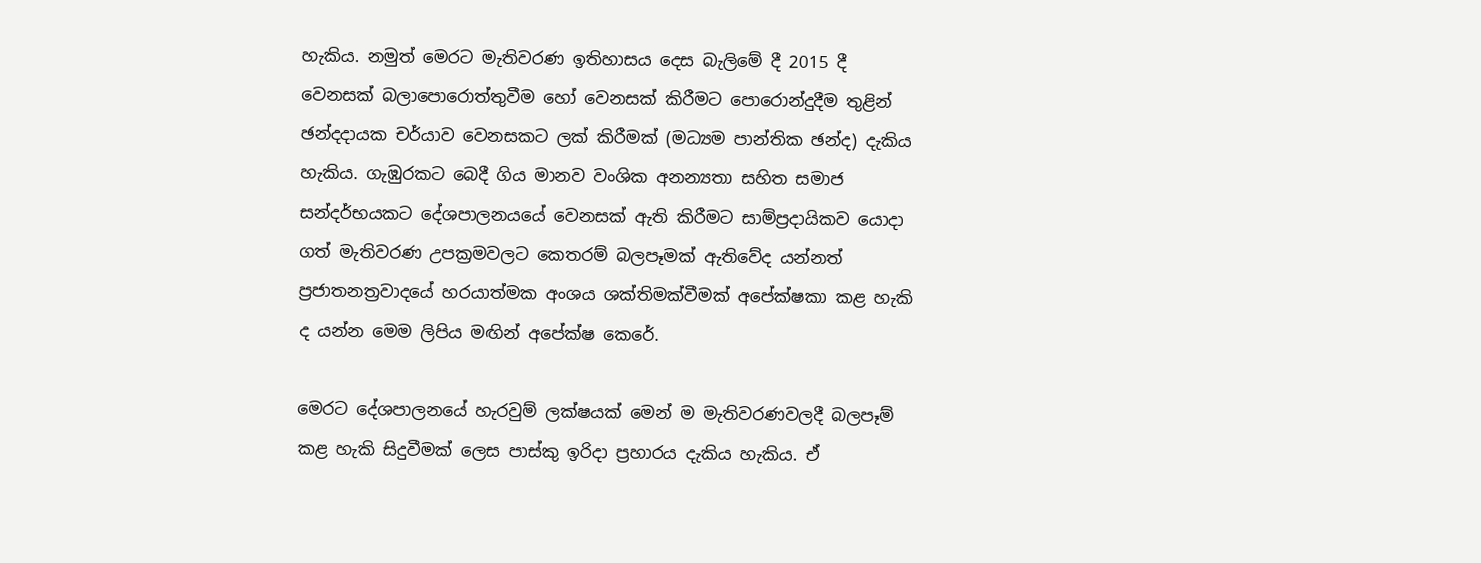හැකිය. නමුත් මෙරට මැතිවරණ ඉතිහාසය දෙස බැලිමේ දී 2015 දී වෙනසක් බලාපොරොත්තුවීම හෝ වෙනසක් කිරීමට පොරොන්දුදීම තුළින් ඡන්දදායක චර්යාව වෙනසකට ලක් කිරීමක් (මධ්‍යම පාන්තික ඡන්ද) දැකිය හැකිය. ගැඹුරකට බෙදී ගිය මානව වංශික අනන්‍යතා සහිත සමාජ සන්දර්භයකට දේශපාලනයයේ වෙනසක් ඇති කිරීමට සාම්ප්‍රදායිකව යොදා ගත් මැතිවරණ උපක්‍රමවලට කෙතරම් බලපෑමක් ඇතිවේද යන්නත් ප්‍රජාතනත්‍රවාදයේ හරයාත්මක අංශය ශක්තිමක්වීමක් අපේක්ෂකා කළ හැකි ද යන්න මෙම ලිපිය මඟින් අපේක්ෂ කෙරේ.

මෙරට දේශපාලනයේ හැරවුම් ලක්ෂයක් මෙන් ම මැතිවරණවලදී බලපෑම් කළ හැකි සිදුවීමක් ලෙස පාස්කු ඉරිදා ප්‍රහාරය දැකිය හැකිය. ඒ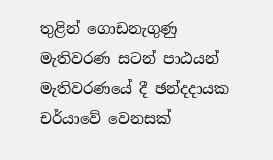තුළින් ගොඩනැගුණු මැතිවරණ සටන් පාඨයන් මැතිවරණයේ දී ඡන්දදායක චර්යාවේ වෙනසක්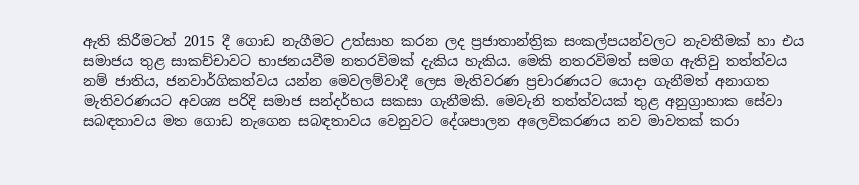ඇති කිරීමටත් 2015 දී ගොඩ නැගීමට උත්සාහ කරන ලද ප්‍රජාතාන්ත්‍රික සංකල්පයන්වලට නැවතීමක් හා එය සමාජය තුළ සාකච්චාවට භාජනයවීම නතරවිමක් දැකිය හැකිය. මෙකි නතරවිමත් සමග ඇතිවු තත්ත්වය නම් ජාතිය, ජනවාර්ගිකත්වය යන්න මෙවලම්වාදී ලෙස මැතිවරණ ප්‍රචාරණයට යොදා ගැනීමත් අනාගත මැතිවරණයට අවශ්‍ය පරිදි සමාජ සන්දර්භය සකසා ගැනීමකි. මෙවැනි තත්ත්වයක් තුළ අනුග්‍රාහාක සේවා සබඳතාවය මත ගොඩ නැගෙන සබඳතාවය වෙනුවට දේශපාලන අලෙවිකරණය නව මාවතක් කරා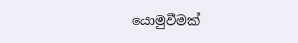යොමුවීමක්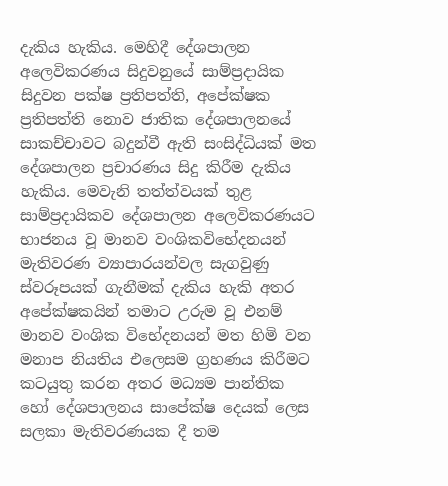දැකිය හැකිය. මෙහිදී දේශපාලන අලෙවිකරණය සිදුවනුයේ සාම්ප්‍රදායික සිදුවන පක්ෂ ප්‍රතිපත්ති, අපේක්ෂක ප්‍රතිපත්ති නොව ජාතික දේශපාලනයේ සාකච්චාවට බදුන්වී ඇති සංසිද්ධියක් මත දේශපාලන ප්‍රචාරණය සිදු කිරීම දැකිය හැකිය. මෙවැනි තත්ත්වයක් තුළ සාම්ප්‍රදායිකව දේශපාලන අලෙවිකරණයට භාජනය වූ මානව වංශිකවිභේදනයන් මැතිවරණ ව්‍යාපාරයන්වල සැගවුණු ස්වරූපයක් ගැනීමක් දැකිය හැකි අතර අපේක්ෂකයින් තමාට උරුම වූ එනම් මානව වංශික විභේදනයන් මත හිමි වන මනාප නියතිය එලෙසම ග්‍රහණය කිරීමට කටයුතු කරන අතර මධ්‍යම පාන්තික හෝ දේශපාලනය සාපේක්ෂ දෙයක් ලෙස සලකා මැතිවරණයක දී තම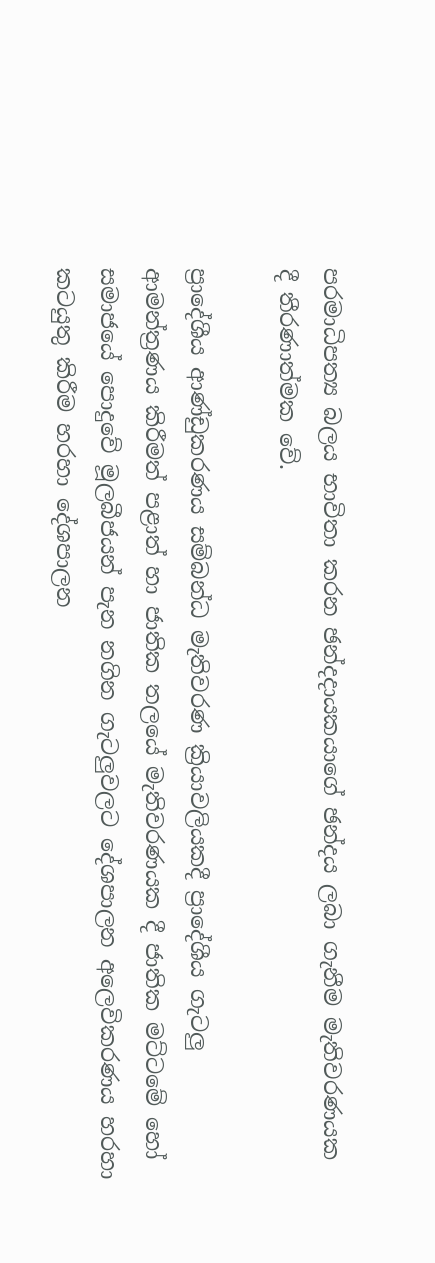පරමාධිපත්‍ය බලය භාවිතා කරන ඡන්දදායකයාගේ ඡන්දය ලබා ගැනීම මැතිවරණයක දී තීරණාත්මක වේ.

ප්‍රාදේශීය ආණ්ඩුකරණය සම්බන්ධ මැතිවරණ ක්‍රියාවලියකදී ප්‍රාදේශීය ගැටලු ආමන්ත්‍රණය කිරීමත් පළාත් හා ජාතික තලයේ මැතිවරණයක දී ජාතික මට්ටමේ හෝ සමාජයේ පොදුවේ මූලබීජයන් පැන නගින ගැටලුවලට දේශපාලන අලෙවිකරණය හරහා කටයුතු කිරීම හරහා දේශපාලන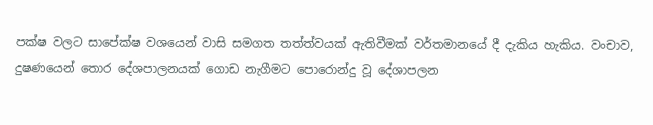පක්ෂ වලට සාපේක්ෂ වශයෙන් වාසි සමගත තත්ත්වයක් ඇතිවීමක් වර්තමානයේ දී දැකිය හැකිය. වංචාව, දුෂණයෙන් තොර දේශපාලනයක් ගොඩ නැගීමට පොරොන්දු වූ දේශාපලන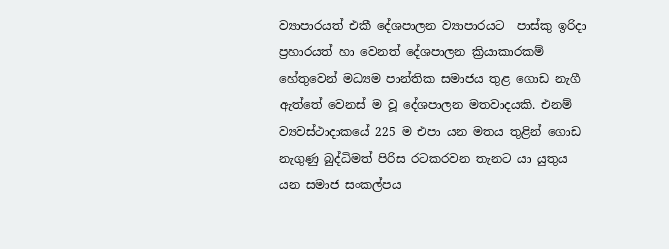ව්‍යාපාරයත් එකී දේශපාලන ව්‍යාපාරයට  පාස්කු ඉරිදා ප්‍රහාරයත් හා වෙනත් දේශපාලන ක්‍රියාකාරකම් හේතුවෙන් මධ්‍යම පාන්තික සමාජය තුළ ගොඩ නැගී ඇත්තේ වෙනස් ම වූ දේශපාලන මතවාදයකි. එනම් ව්‍යවස්ථාදාකයේ 225 ම එපා යන මතය තුළින් ගොඩ නැගුණු බුද්ධිමත් පිරිස රටකරවන තැනට යා යුතුය යන සමාජ සංකල්පය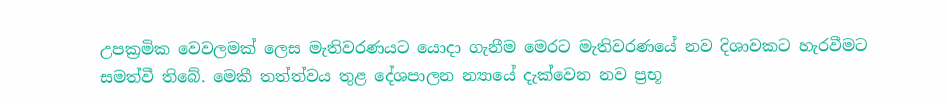උපක්‍රමික වෙවලමක් ලෙස මැතිවරණයට යොදා ගැනීම මෙරට මැතිවරණයේ නව දිශාවකට හැරවීමට සමත්වී තිබේ. මෙකී තත්ත්වය තුළ දේශපාලන න්‍යායේ දැක්වෙන නව ප්‍රභූ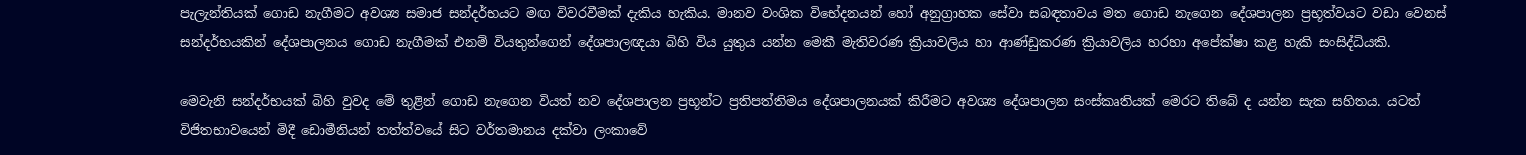පැලැන්තියක් ගොඩ නැගීමට අවශ්‍ය සමාජ සන්දර්භයට මඟ විවරවීමක් දැකිය හැකිය. මානව වංශික විභේදනයන් හෝ අනුග්‍රාහක සේවා සබඳතාවය මත ගොඩ නැගෙන දේශපාලන ප්‍රභූත්වයට වඩා වෙනස් සන්දර්භයකින් දේශපාලනය ගොඩ නැගීමක් එනම් වියතුන්ගෙන් දේශපාලඥයා බිහි විය යුතුය යන්න මෙකී මැතිවරණ ක්‍රියාවලිය හා ආණ්ඩුකරණ ක්‍රියාවලිය හරහා අපේක්ෂා කළ හැකි සංසිද්ධියකි.

මෙවැනි සන්දර්භයක් බිහි වුවද මේ තුළින් ගොඩ නැගෙන වියත් නව දේශපාලන ප්‍රභූන්ට ප්‍රතිපත්තිමය දේශපාලනයක් කිරීමට අවශ්‍ය දේශපාලන සංස්කෘතියක් මෙරට තිබේ ද යන්න සැක සහිතය. යටත් විජිතභාවයෙන් මිදී ඩොමීනියන් තත්ත්වයේ සිට වර්තමානය දක්වා ලංකාවේ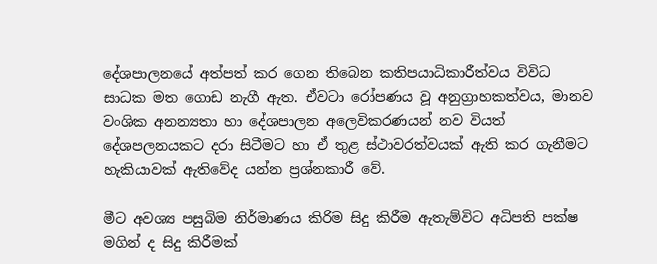දේශපාලනයේ අත්පත් කර ගෙන තිබෙන කතිපයාධිකාරීත්වය විවිධ සාධක මත ගොඩ නැගී ඇත. ඒවටා රෝපණය වූ අනුග්‍රාහකත්වය, මානව වංශික අනන්‍යතා හා දේශපාලන අලෙවිකරණයන් නව වියත් දේශපලනයකට දරා සිටීමට හා ඒ තුළ ස්ථාවරත්වයක් ඇති කර ගැනීමට හැකියාවක් ඇතිවේද යන්න ප්‍රශ්නකාරී වේ.

මීට අවශ්‍ය පසුබිම නිර්මාණය කිරිම සිදු කිරීම ඇතැම්විට අධිපති පක්ෂ මගින් ද සිදු කිරීමක්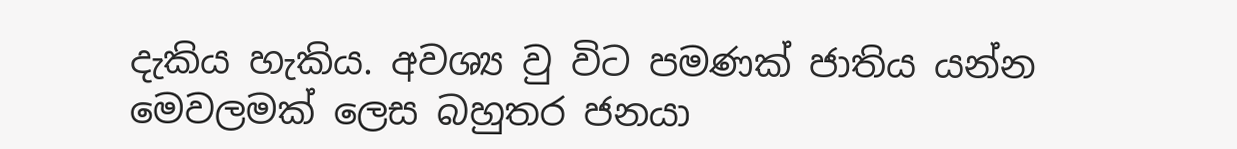දැකිය හැකිය. අවශ්‍ය වු විට පමණක් ජාතිය යන්න මෙවලමක් ලෙස බහුතර ජනයා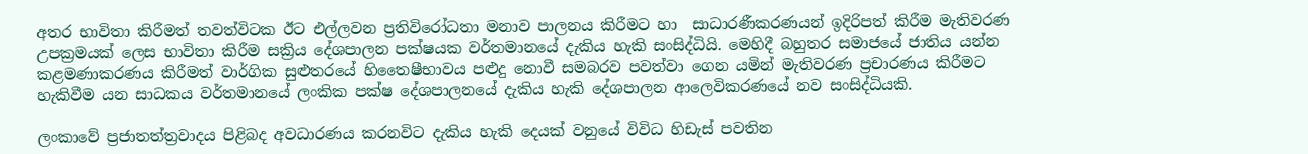අතර භාවිතා කිරීමත් තවත්විටක ඊට එල්ලවන ප්‍රතිවිරෝධතා මනාව පාලනය කිරීමට හා  සාධාරණීකරණයන් ඉදිරිපත් කිරීම මැතිවරණ උපක්‍රමයක් ලෙස භාවිතා කිරීම සක්‍රිය දේශපාලන පක්ෂයක වර්තමානයේ දැකිය හැකි සංසිද්ධියි. මෙහිදී බහුතර සමාජයේ ජාතිය යන්න කළමණාකරණය කිරීමත් වාර්ගික සුළුතරයේ හිතෛෂීභාවය පළුදු නොවී සමබරව පවත්වා ගෙන යමින් මැතිවරණ ප්‍රචාරණය කිරීමට හැකිවීම යන සාධකය වර්තමානයේ ලංකික පක්ෂ දේශපාලනයේ දැකිය හැකි දේශපාලන ආලෙවිකරණයේ නව සංසිද්ධියකි.

ලංකාවේ ප්‍රජාතත්ත්‍රවාදය පිළිබද අවධාරණය කරනවිට දැකිය හැකි දෙයක් වනුයේ විවිධ හිඩැස් පවතින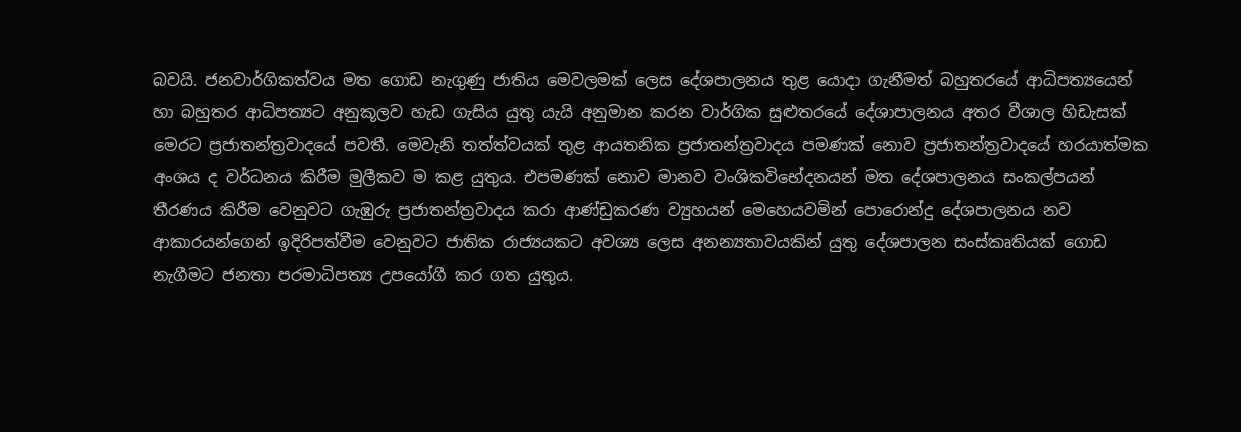බවයි. ජනවාර්ගිකත්වය මත ගොඩ නැගුණු ජාතිය මෙවලමක් ලෙස දේශපාලනය තුළ යොදා ගැනීමත් බහුතරයේ ආධිපත්‍යයෙන් හා බහුතර ආධිපත්‍යට අනුකූලව හැඩ ගැසිය යුතු යැයි අනුමාන කරන වාර්ගික සුළුතරයේ දේශාපාලනය අතර වීශාල හිඩැසක් මෙරට ප්‍රජාතන්ත්‍රවාදයේ පවතී. මෙවැනි තත්ත්වයක් තුළ ආයතනික ප්‍රජාතන්ත්‍රවාදය පමණක් නොව ප්‍රජාතන්ත්‍රවාදයේ හරයාත්මක අංශය ද වර්ධනය කිරීම මුලීකව ම කළ යුතුය. එපමණක් නොව මානව වංශිකවිභේදනයන් මත දේශපාලනය සංකල්පයන් තීරණය කිරීම වෙනුවට ගැඹුරු ප්‍රජාතන්ත්‍රවාදය කරා ආණ්ඩුකරණ ව්‍යුහයන් මෙහෙයවමින් පොරොන්දු දේශපාලනය නව ආකාරයන්ගෙන් ඉදිරිපත්වීම වෙනුවට ජාතික රාජ්‍යයකට අවශ්‍ය ලෙස අනන්‍යතාවයකින් යුතු දේශපාලන සංස්කෘතියක් ගොඩ නැගීමට ජනතා පරමාධිපත්‍ය උපයෝගී කර ගත යුතුය.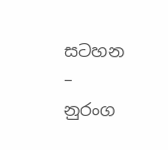සටහන – නුරංග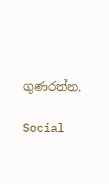ගුණරත්න.

Social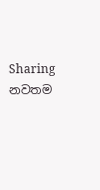Sharing
නවතම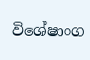විශේෂාංග